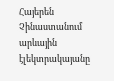Հայերեն
Չինաստանում արևային էլեկտրակայանը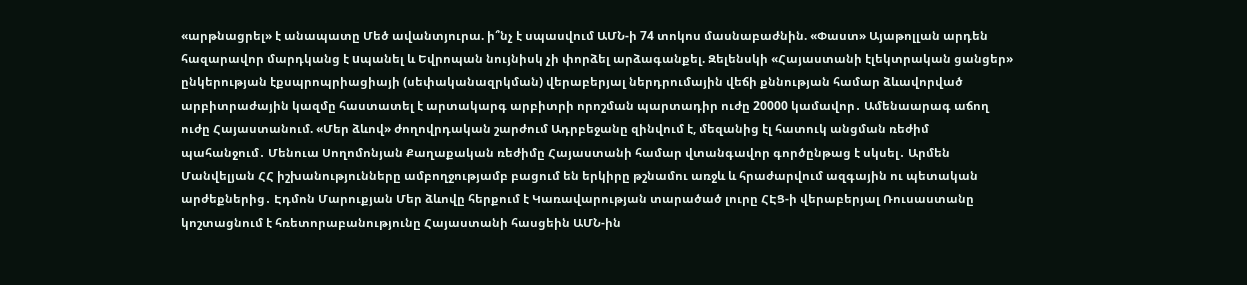«արթնացրել» է անապատը Մեծ ավանտյուրա. ի՞նչ է սպասվում ԱՄՆ-ի 74 տոկոս մասնաբաժնին. «Փաստ» Այաթոլլան արդեն հազարավոր մարդկանց է uպանել և Եվրոպան նույնիսկ չի փորձել արձագանքել. Զելենսկի «Հայաստանի էլեկտրական ցանցեր» ընկերության էքսպրոպրիացիայի (սեփականազրկման) վերաբերյալ ներդրումային վեճի քննության համար ձևավորված արբիտրաժային կազմը հաստատել է արտակարգ արբիտրի որոշման պարտադիր ուժը 20000 կամավոր․ Ամենաարագ աճող ուժը Հայաստանում. «Մեր ձևով» ժողովրդական շարժում Ադրբեջանը զինվում է, մեզանից էլ հատուկ անցման ռեժիմ պահանջում․ Մենուա Սողոմոնյան Քաղաքական ռեժիմը Հայաստանի համար վտանգավոր գործընթաց է սկսել․ Արմեն Մանվելյան ՀՀ իշխանությունները ամբողջությամբ բացում են երկիրը թշնամու առջև և հրաժարվում ազգային ու պետական արժեքներից․ Էդմոն Մարուքյան Մեր ձևովը հերքում է Կառավարության տարածած լուրը ՀԷՑ-ի վերաբերյալ Ռուսաստանը կոշտացնում է հռետորաբանությունը Հայաստանի հասցեին ԱՄՆ-ին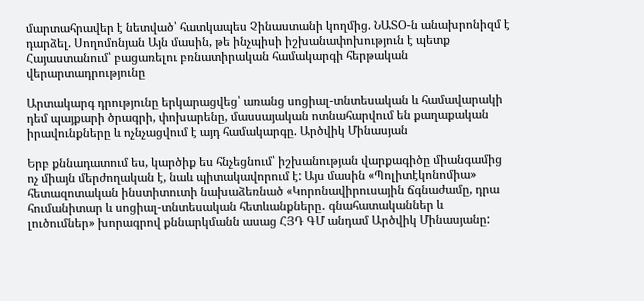մարտահրավեր է նետված՝ հատկապես Չինաստանի կողմից. ՆԱՏՕ-ն անախրոնիզմ է դարձել. Սողոմոնյան Այն մասին, թե ինչպիսի իշխանափոխություն է պետք Հայաստանում՝ բացառելու բռնատիրական համակարգի հերթական վերարտադրությունը

Արտակարգ դրությունը երկարացվեց՝ առանց սոցիալ-տնտեսական և համավարակի դեմ պայքարի ծրագրի, փոխարենը, մասսայական ոտնահարվում են քաղաքական իրավունքները և ոչնչացվում է այդ համակարգը. Արծվիկ Մինասյան

Երբ քննադատում ես, կարծիք ես հնչեցնում՝ իշխանության վարքագիծը միանգամից ոչ միայն մերժողական է, նաև պիտակավորում է: Այս մասին «Պոլիտէկոնոմիա» հետազոտական ինստիտուտի նախաձեռնած «Կորոնավիրուսային ճգնաժամը, դրա հումանիտար և սոցիալ-տնտեսական հետևանքները․ գնահատականներ և լուծումներ» խորագրով քննարկմանն ասաց ՀՅԴ ԳՄ անդամ Արծվիկ Մինասյանը: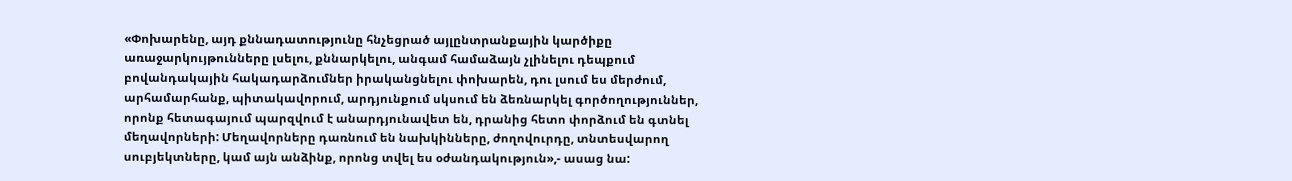«Փոխարենը, այդ քննադատությունը հնչեցրած այլընտրանքային կարծիքը առաջարկույթունները լսելու, քննարկելու, անգամ համաձայն չլինելու դեպքում բովանդակային հակադարձումներ իրականցնելու փոխարեն, դու լսում ես մերժում, արհամարհանք, պիտակավորում, արդյունքում սկսում են ձեռնարկել գործողություններ, որոնք հետագայում պարզվում է անարդյունավետ են, դրանից հետո փորձում են գտնել մեղավորների: Մեղավորները դառնում են նախկինները, ժողովուրդը, տնտեսվարող սուբյեկտները, կամ այն անձինք, որոնց տվել ես օժանդակություն»,- ասաց նա: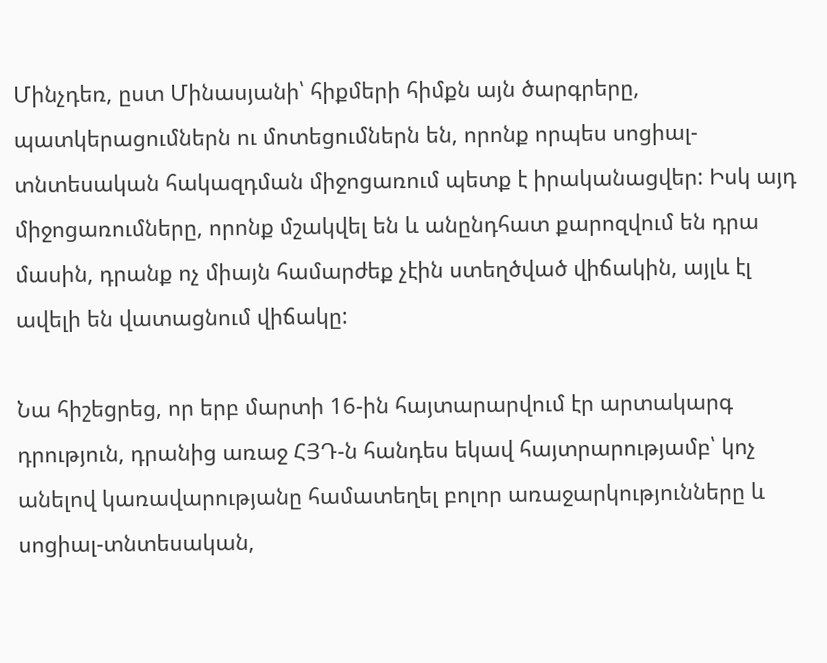Մինչդեռ, ըստ Մինասյանի՝ հիքմերի հիմքն այն ծարգրերը, պատկերացումներն ու մոտեցումներն են, որոնք որպես սոցիալ-տնտեսական հակազդման միջոցառում պետք է իրականացվեր: Իսկ այդ միջոցառումները, որոնք մշակվել են և անընդհատ քարոզվում են դրա մասին, դրանք ոչ միայն համարժեք չէին ստեղծված վիճակին, այլև էլ ավելի են վատացնում վիճակը:

Նա հիշեցրեց, որ երբ մարտի 16-ին հայտարարվում էր արտակարգ դրություն, դրանից առաջ ՀՅԴ-ն հանդես եկավ հայտրարությամբ՝ կոչ անելով կառավարությանը համատեղել բոլոր առաջարկությունները և սոցիալ-տնտեսական,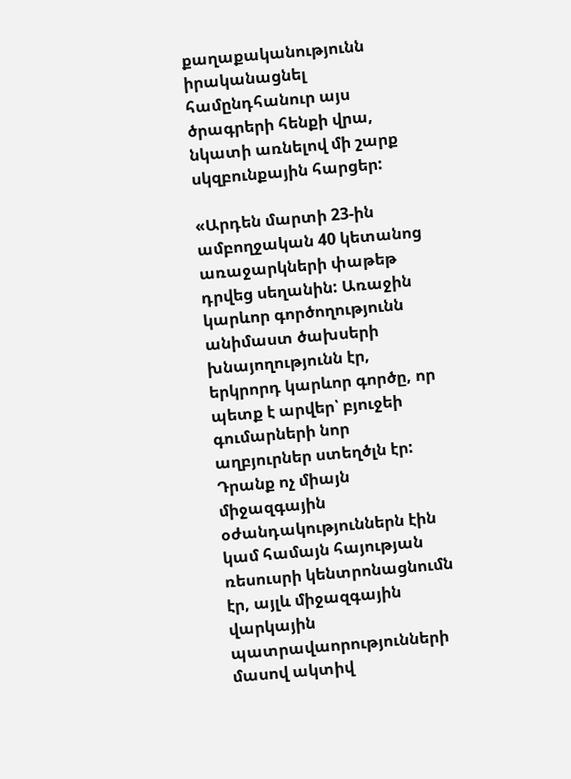քաղաքականությունն իրականացնել համընդհանուր այս ծրագրերի հենքի վրա, նկատի առնելով մի շարք սկզբունքային հարցեր:

«Արդեն մարտի 23-ին ամբողջական 40 կետանոց առաջարկների փաթեթ դրվեց սեղանին: Առաջին կարևոր գործողությունն անիմաստ ծախսերի խնայողությունն էր, երկրորդ կարևոր գործը, որ պետք է արվեր՝ բյուջեի գումարների նոր աղբյուրներ ստեղծլն էր: Դրանք ոչ միայն միջազգային օժանդակություններն էին կամ համայն հայության ռեսուսրի կենտրոնացնումն էր, այլև միջազգային վարկային պատրավաորությունների մասով ակտիվ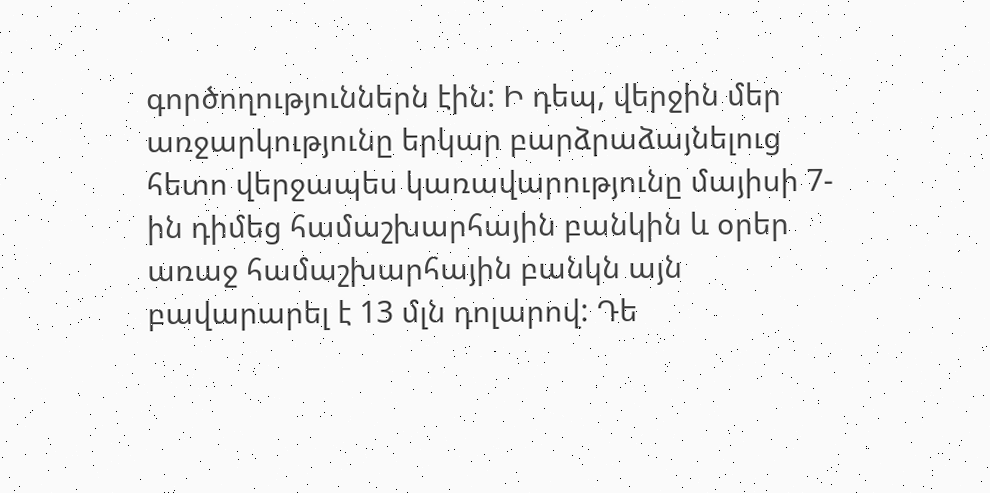գործողություններն էին: Ի դեպ, վերջին մեր առջարկությունը երկար բարձրաձայնելուց հետո վերջապես կառավարությունը մայիսի 7-ին դիմեց համաշխարհային բանկին և օրեր առաջ համաշխարհային բանկն այն բավարարել է 13 մլն դոլարով: Դե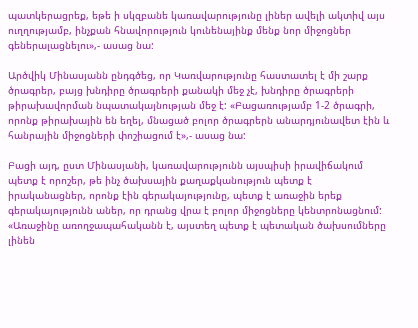պատկերացրեք, եթե ի սկզբանե կառավարությունը լիներ ավելի ակտիվ այս ուղղությամբ, ինչքան հնավորություն կունենայինք մենք նոր միջոցներ գեներալացնելու»,- ասաց նա:

Արծվիկ Մինասյանն ընդգծեց, որ Կառվարությունը հաստատել է մի շարք ծրագրեր, բայց խնդիրը ծրագրերի քանակի մեջ չէ, խնդիրը ծրագրերի թիրախավորման նպատակայնության մեջ է: «Բացառությամբ 1-2 ծրագրի, որոնք թիրախային են եղել, մնացած բոլոր ծրագրերն անարդյունավետ էին և հանրային միջոցների փոշիացում է»,- ասաց նա:

Բացի այդ, ըստ Մինասյանի, կառավարությունն այսպիսի իրավիճակում պետք է որոշեր, թե ինչ ծախսային քաղաքկանություն պետք է իրականացներ, որոնք էին գերակայությունը, պետք է առաջին երեք գերակայությունն աներ, որ դրանց վրա է բոլոր միջոցները կենտրոնացնում: «Առաջինը առողջապահականն է, այստեղ պետք է պետական ծախսումները լինեն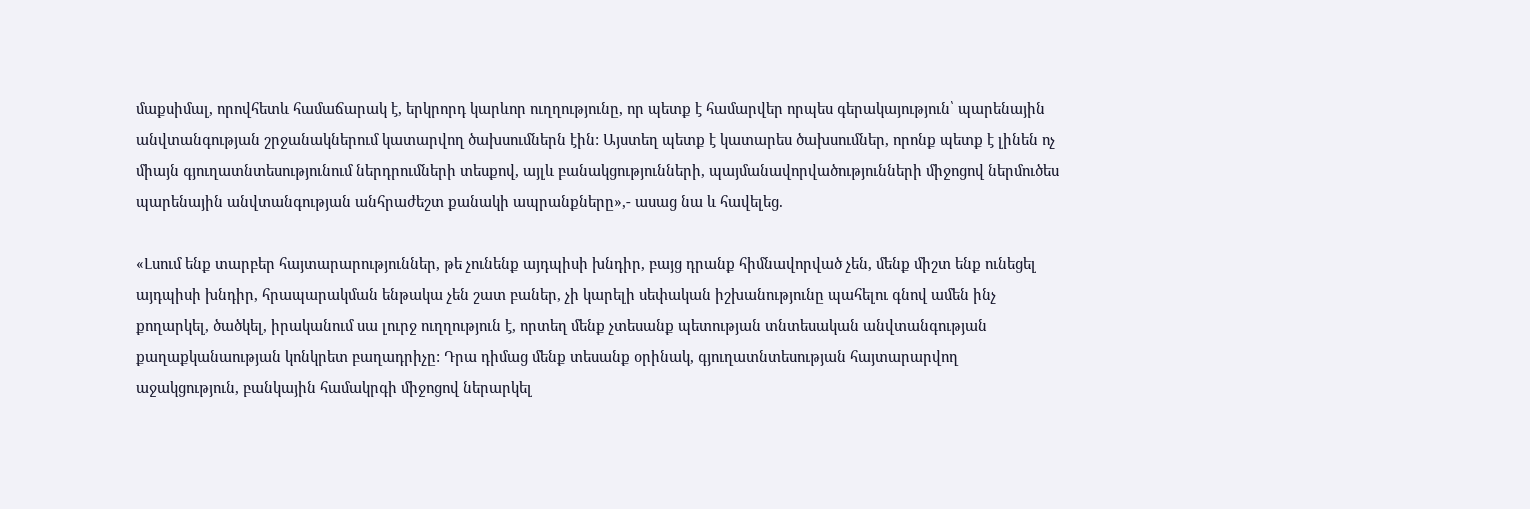մաքսիմալ, որովհետև համաճարակ է, երկրորդ կարևոր ուղղությունը, որ պետք է համարվեր որպես գերակայություն՝ պարենային անվտանգության շրջանակներում կատարվող ծախսումներն էին: Այստեղ պետք է կատարես ծախսումներ, որոնք պետք է լինեն ոչ միայն գյուղատնտեսությունում ներդրումների տեսքով, այլև բանակցությունների, պայմանավորվածությունների միջոցով ներմուծես պարենային անվտանգության անհրաժեշտ քանակի ապրանքները»,- ասաց նա և հավելեց.

«Լսում ենք տարբեր հայտարարություններ, թե չունենք այդպիսի խնդիր, բայց դրանք հիմնավորված չեն, մենք միշտ ենք ունեցել այդպիսի խնդիր, հրապարակման ենթակա չեն շատ բաներ, չի կարելի սեփական իշխանությունը պահելու գնով ամեն ինչ քողարկել, ծածկել, իրականում սա լուրջ ուղղություն է, որտեղ մենք չտեսանք պետության տնտեսական անվտանգության քաղաքկանաության կոնկրետ բաղադրիչը: Դրա դիմաց մենք տեսանք օրինակ, գյուղատնտեսության հայտարարվող աջակցություն, բանկային համակրգի միջոցով ներարկել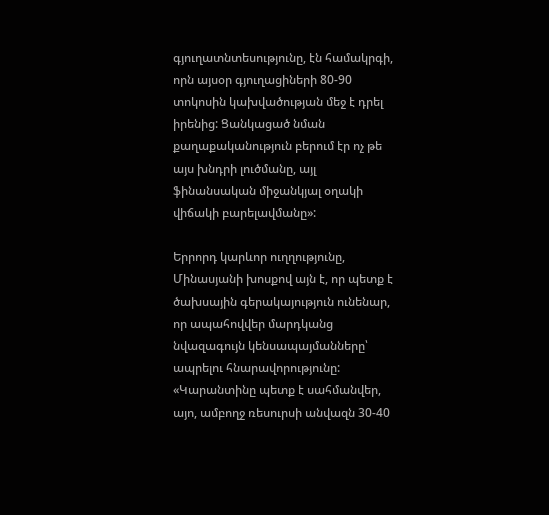գյուղատնտեսությունը, էն համակրգի, որն այսօր գյուղացիների 80-90 տոկոսին կախվածության մեջ է դրել իրենից: Ցանկացած նման քաղաքականություն բերում էր ոչ թե այս խնդրի լուծմանը, այլ ֆինանսական միջանկյալ օղակի վիճակի բարելավմանը»:

Երրորդ կարևոր ուղղությունը, Մինասյանի խոսքով այն է, որ պետք է ծախսային գերակայություն ունենար, որ ապահովվեր մարդկանց նվազագույն կենսապայմանները՝ ապրելու հնարավորությունը: «Կարանտինը պետք է սահմանվեր, այո, ամբողջ ռեսուրսի անվազն 30-40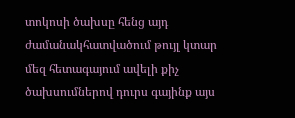տոկոսի ծախսը հենց այդ ժամանակհատվածում թույլ կտար մեզ հետագայում ավելի քիչ ծախսումներով դուրս գայինք այս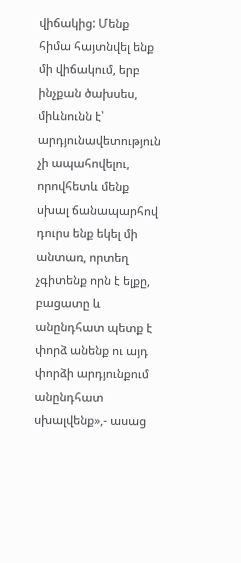վիճակից: Մենք հիմա հայտնվել ենք մի վիճակում, երբ ինչքան ծախսես, միևնունն է՝ արդյունավետություն չի ապահովելու, որովհետև մենք սխալ ճանապարհով դուրս ենք եկել մի անտառ, որտեղ չգիտենք որն է ելքը, բացատը և անընդհատ պետք է փորձ անենք ու այդ փորձի արդյունքում անընդհատ սխալվենք»,- ասաց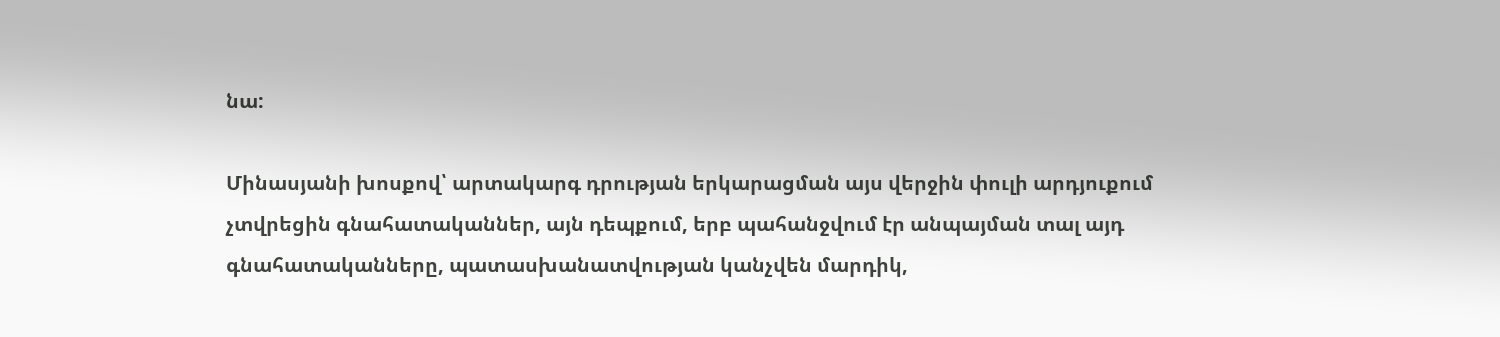նա:

Մինասյանի խոսքով՝ արտակարգ դրության երկարացման այս վերջին փուլի արդյուքում չտվրեցին գնահատականներ, այն դեպքում, երբ պահանջվում էր անպայման տալ այդ գնահատականները, պատասխանատվության կանչվեն մարդիկ,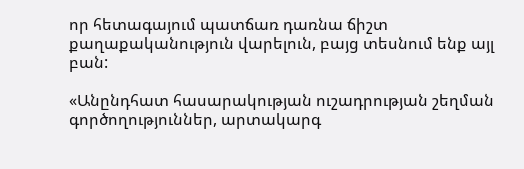որ հետագայում պատճառ դառնա ճիշտ քաղաքականություն վարելուն, բայց տեսնում ենք այլ բան:

«Անընդհատ հասարակության ուշադրության շեղման գործողություններ, արտակարգ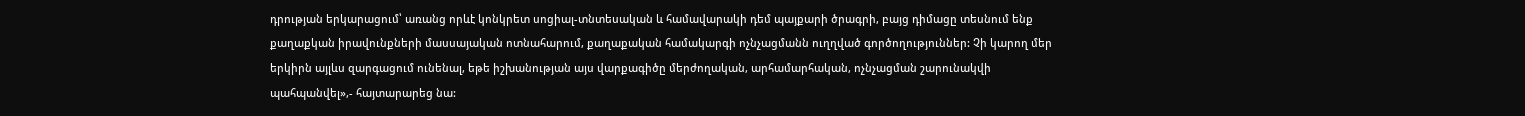դրության երկարացում՝ առանց որևէ կոնկրետ սոցիալ-տնտեսական և համավարակի դեմ պայքարի ծրագրի, բայց դիմացը տեսնում ենք քաղաքկան իրավունքների մասսայական ոտնահարում, քաղաքական համակարգի ոչնչացմանն ուղղված գործողություններ: Չի կարող մեր երկիրն այլևս զարգացում ունենալ, եթե իշխանության այս վարքագիծը մերժողական, արհամարհական, ոչնչացման շարունակվի պահպանվել»,- հայտարարեց նա: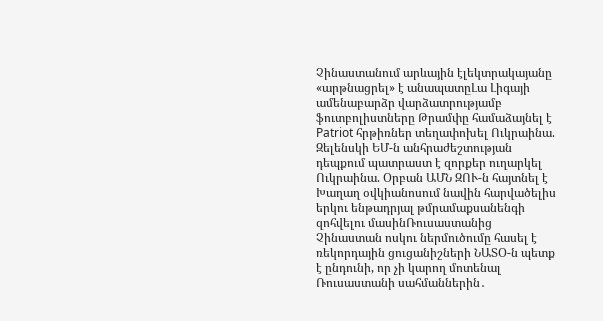Չինաստանում արևային էլեկտրակայանը «արթնացրել» է անապատըԼա Լիգայի ամենաբարձր վարձատրությամբ ֆուտբոլիստները Թրամփը համաձայնել է Patriot հրթիռներ տեղափոխել Ուկրաինա. Զելենսկի ԵՄ-ն անհրաժեշտության դեպքում պատրաստ է զորքեր ուղարկել Ուկրաինա. Օրբան ԱՄՆ ԶՈՒ-ն հայտնել է Խաղաղ օվկիանոսում նավին հարվածելիս երկու ենթադրյալ թմրամաքսանենգի զոհվելու մասինՌուսաստանից Չինաստան ոսկու ներմուծումը հասել է ռեկորդային ցուցանիշների ՆԱՏՕ-ն պետք է ընդունի, որ չի կարող մոտենալ Ռուսաստանի սահմաններին․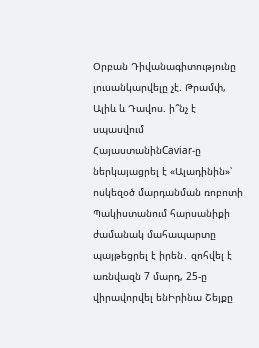Օրբան Դիվանագիտությունը լուսանկարվելը չէ. Թրամփ, Ալիև և Դավոս. ի՞նչ է սպասվում ՀայաստանինCaviar-ը ներկայացրել է «Ալադինին»՝ ոսկեզօծ մարդանման ռոբոտի Պակիստանում հարսանիքի ժամանակ մահապարտը պայթեցրել է իրեն․ զոհվել է առնվազն 7 մարդ, 25-ը վիրավորվել ենԻրինա Շեյքը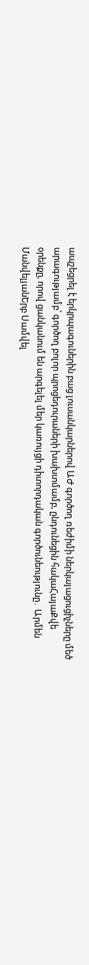ապշեցրել է երկրպագուներին բաց լուսանկարներով ԱԺ գործող ռեժիմի ներկայացուցիչները մեծ արագությամբ՝ գործող բոլոր պրոցեդուրաների խախտմամբ, ընդունեցին հակաՀայաՔվե օրենքը, որով ցանկանում են արգելել մեր կառույցի դիտորդական գործունեությունը․ Արմեն ՄանվելյանԵրբ Սամվել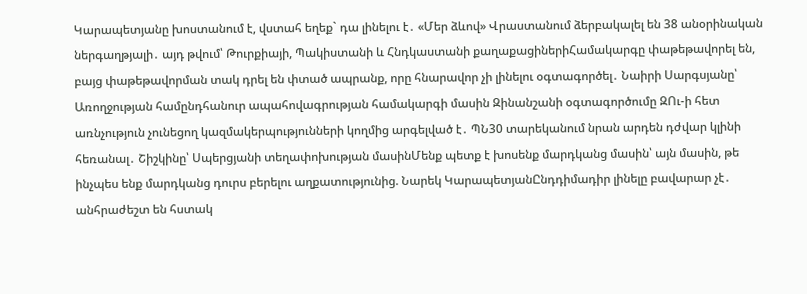Կարապետյանը խոստանում է, վստահ եղեք` դա լինելու է․ «Մեր ձևով» Վրաստանում ձերբակալել են 38 անօրինական ներգաղթյալի․ այդ թվում՝ Թուրքիայի, Պակիստանի և Հնդկաստանի քաղաքացիներիՀամակարգը փաթեթավորել են, բայց փաթեթավորման տակ դրել են փտած ապրանք, որը հնարավոր չի լինելու օգտագործել․ Նաիրի Սարգսյանը՝ Առողջության համընդհանուր ապահովագրության համակարգի մասին Զինանշանի օգտագործումը ԶՈւ-ի հետ առնչություն չունեցող կազմակերպությունների կողմից արգելված է․ ՊՆ30 տարեկանում նրան արդեն դժվար կլինի հեռանալ․ Շիշկինը՝ Սպերցյանի տեղափոխության մասինՄենք պետք է խոսենք մարդկանց մասին՝ այն մասին, թե ինչպես ենք մարդկանց դուրս բերելու աղքատությունից. Նարեկ ԿարապետյանԸնդդիմադիր լինելը բավարար չէ․ անհրաժեշտ են հստակ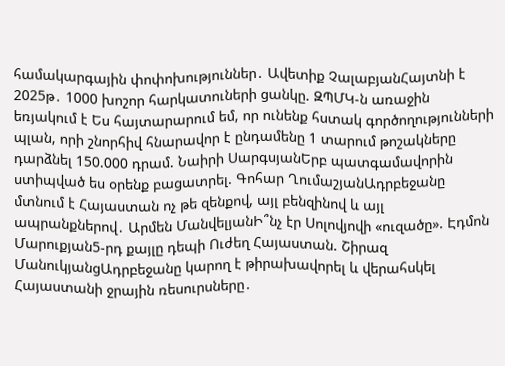համակարգային փոփոխություններ․ Ավետիք ՉալաբյանՀայտնի է 2025թ․ 1000 խոշոր հարկատուների ցանկը. ԶՊՄԿ-ն առաջին եռյակում է Ես հայտարարում եմ, որ ունենք հստակ գործողությունների պլան, որի շնորհիվ հնարավոր է ընդամենը 1 տարում թոշակները դարձնել 150.000 դրամ. Նաիրի ՍարգսյանԵրբ պատգամավորին ստիպված ես օրենք բացատրել. Գոհար ՂումաշյանԱդրբեջանը մտնում է Հայաստան ոչ թե զենքով, այլ բենզինով և այլ ապրանքներով․ Արմեն ՄանվելյանԻ՞նչ էր Սոլովյովի «ուզածը». Էդմոն Մարուքյան5-րդ քայլը դեպի Ուժեղ Հայաստան. Շիրազ ՄանուկյանցԱդրբեջանը կարող է թիրախավորել և վերահսկել Հայաստանի ջրային ռեսուրսները․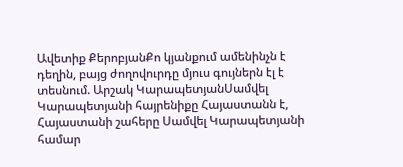Ավետիք ՔերոբյանՔո կյանքում ամենինչն է դեղին, բայց ժողովուրդը մյուս գույներն էլ է տեսնում. Արշակ ԿարապետյանՍամվել Կարապետյանի հայրենիքը Հայաստանն է, Հայաստանի շահերը Սամվել Կարապետյանի համար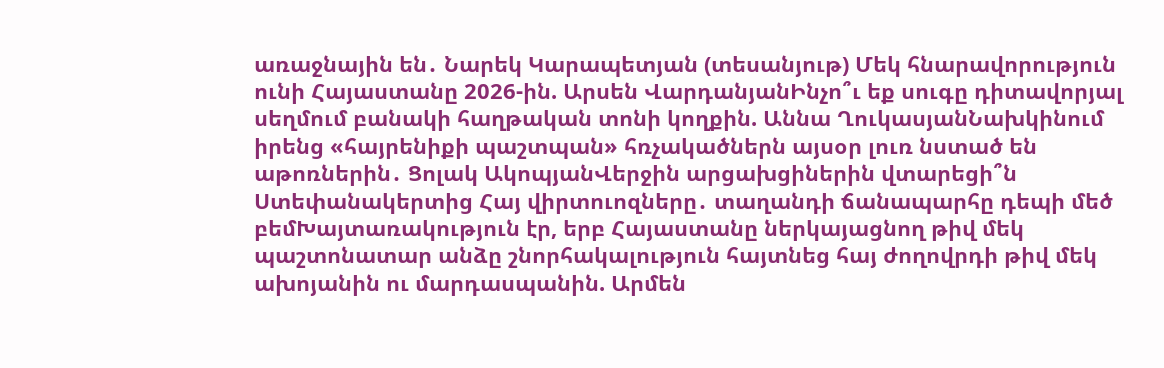առաջնային են․ Նարեկ Կարապետյան (տեսանյութ) Մեկ հնարավորություն ունի Հայաստանը 2026-ին. Արսեն ՎարդանյանԻնչո՞ւ եք սուգը դիտավորյալ սեղմում բանակի հաղթական տոնի կողքին. Աննա ՂուկասյանՆախկինում իրենց «հայրենիքի պաշտպան» հռչակածներն այսօր լուռ նստած են աթոռներին․ Ցոլակ ԱկոպյանՎերջին արցախցիներին վտարեցի՞ն Ստեփանակերտից Հայ վիրտուոզները․ տաղանդի ճանապարհը դեպի մեծ բեմԽայտառակություն էր, երբ Հայաստանը ներկայացնող թիվ մեկ պաշտոնատար անձը շնորհակալություն հայտնեց հայ ժողովրդի թիվ մեկ ախոյանին ու մարդասպանին. Արմեն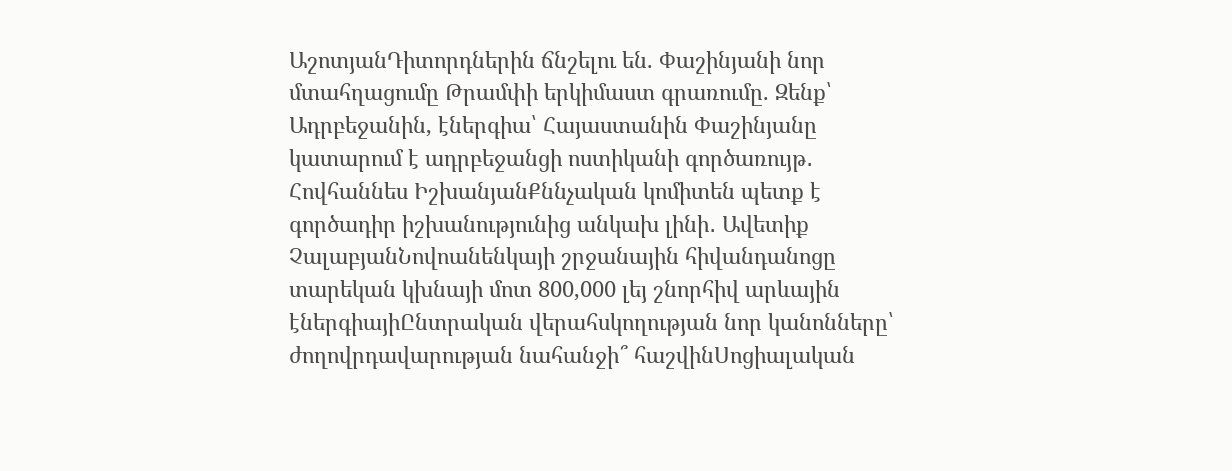ԱշոտյանԴիտորդներին ճնշելու են. Փաշինյանի նոր մտահղացումը Թրամփի երկիմաստ գրառումը. Զենք՝ Ադրբեջանին, էներգիա՝ Հայաստանին Փաշինյանը կատարում է ադրբեջանցի ոստիկանի գործառույթ․ Հովհաննես ԻշխանյանՔննչական կոմիտեն պետք է գործադիր իշխանությունից անկախ լինի․ Ավետիք ՉալաբյանՆովոանենկայի շրջանային հիվանդանոցը տարեկան կխնայի մոտ 800,000 լեյ շնորհիվ արևային էներգիայիԸնտրական վերահսկողության նոր կանոնները՝ ժողովրդավարության նահանջի՞ հաշվինՍոցիալական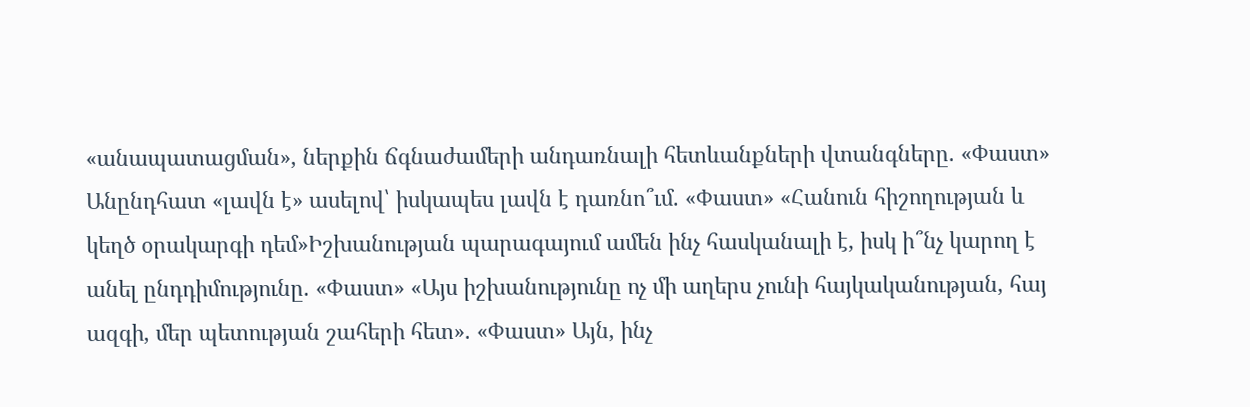«անապատացման», ներքին ճգնաժամերի անդառնալի հետևանքների վտանգները. «Փաստ» Անընդհատ «լավն է» ասելով՝ իսկապես լավն է դառնո՞ւմ. «Փաստ» «Հանուն հիշողության և կեղծ օրակարգի դեմ»Իշխանության պարագայում ամեն ինչ հասկանալի է, իսկ ի՞նչ կարող է անել ընդդիմությունը. «Փաստ» «Այս իշխանությունը ոչ մի աղերս չունի հայկականության, հայ ազգի, մեր պետության շահերի հետ». «Փաստ» Այն, ինչ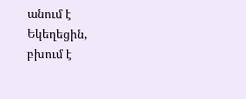անում է Եկեղեցին, բխում է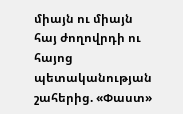միայն ու միայն հայ ժողովրդի ու հայոց պետականության շահերից. «Փաստ»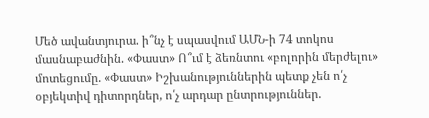Մեծ ավանտյուրա. ի՞նչ է սպասվում ԱՄՆ-ի 74 տոկոս մասնաբաժնին. «Փաստ» Ո՞ւմ է ձեռնտու «բոլորին մերժելու» մոտեցումը. «Փաստ» Իշխանություններին պետք չեն ո՛չ օբյեկտիվ դիտորդներ, ո՛չ արդար ընտրություններ.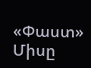«Փաստ» Միսը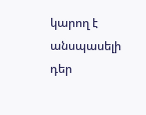կարող է անսպասելի դեր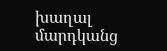խաղալ մարդկանց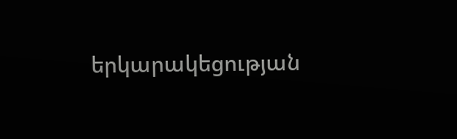երկարակեցության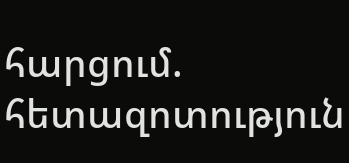հարցում. հետազոտություն